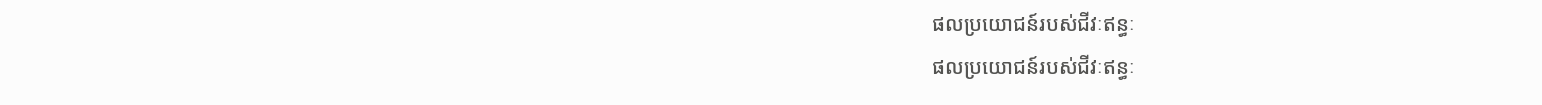ផលប្រយោជន៍របស់ជីវៈឥន្ធៈ
ផលប្រយោជន៍របស់ជីវៈឥន្ធៈ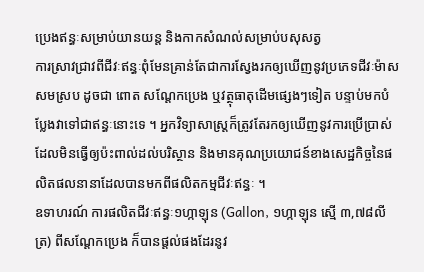ប្រេងឥន្ធៈសម្រាប់យានយន្ត និងកាកសំណល់សម្រាប់បសុសត្វ
ការស្រាវជ្រាវពីជីវៈឥន្ធៈពុំមែនគ្រាន់តែជាការស្វែងរកឲ្យឃើញនូវប្រភេទជីវៈម៉ាសសមស្រប ដូចជា ពោត សណ្ដែកប្រេង ឬវត្ថុធាតុដើមផ្សេងៗទៀត បន្ទាប់មកបំប្លែងវាទៅជាឥន្ធៈនោះទេ ។ អ្នកវិទ្យាសាស្ត្រក៏ត្រូវតែរកឲ្យឃើញនូវការប្រើប្រាស់ដែលមិនធ្វើឲ្យប៉ះពាល់ដល់បរិស្ថាន និងមានគុណប្រយោជន៍ខាងសេដ្ឋកិច្ចនៃផលិតផលនានាដែលបានមកពីផលិតកម្មជីវៈឥន្ធៈ ។
ឧទាហរណ៍ ការផលិតជីវៈឥន្ធៈ១ហ្កាឡុន (Gallon, ១ហ្កាឡុន ស្មើ ៣,៧៨លីត្រ) ពីសណ្ដែកប្រេង ក៏បានផ្ដល់ផងដែរនូវ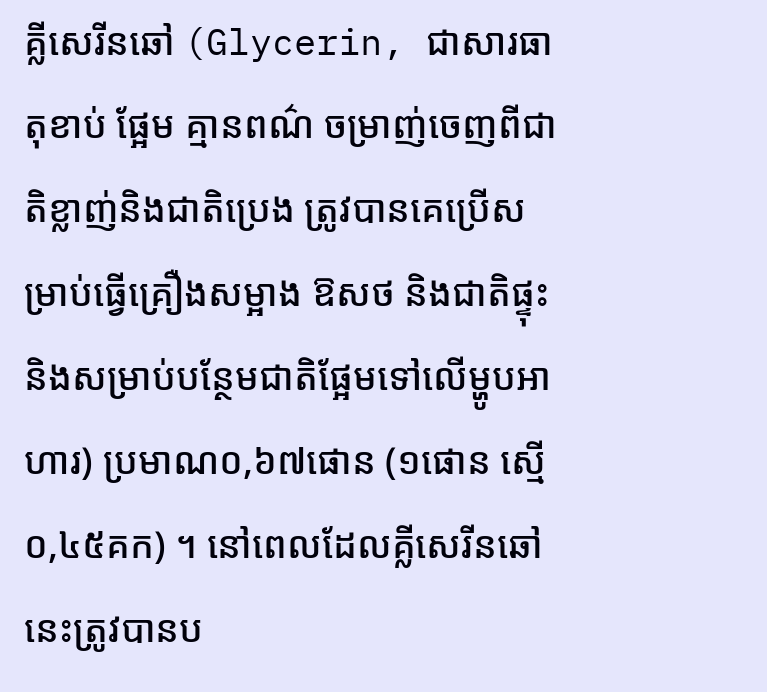គ្លីសេរីនឆៅ (Glycerin, ជាសារធាតុខាប់ ផ្អែម គ្មានពណ៌ ចម្រាញ់ចេញពីជាតិខ្លាញ់និងជាតិប្រេង ត្រូវបានគេប្រើសម្រាប់ធ្វើគ្រឿងសម្អាង ឱសថ និងជាតិផ្ទុះ និងសម្រាប់បន្ថែមជាតិផ្អែមទៅលើម្ហូបអាហារ) ប្រមាណ០,៦៧ផោន (១ផោន ស្មើ ០,៤៥គក) ។ នៅពេលដែលគ្លីសេរីនឆៅនេះត្រូវបានប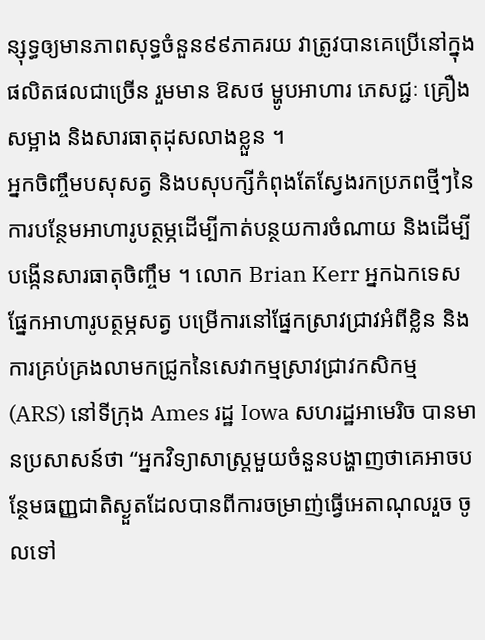ន្សុទ្ធឲ្យមានភាពសុទ្ធចំនួន៩៩ភាគរយ វាត្រូវបានគេប្រើនៅក្នុងផលិតផលជាច្រើន រួមមាន ឱសថ ម្ហូបអាហារ ភេសជ្ជៈ គ្រឿងសម្អាង និងសារធាតុដុសលាងខ្លួន ។
អ្នកចិញ្ចឹមបសុសត្វ និងបសុបក្សីកំពុងតែស្វែងរកប្រភពថ្មីៗនៃការបន្ថែមអាហារូបត្ថម្ភដើម្បីកាត់បន្ថយការចំណាយ និងដើម្បីបង្កើនសារធាតុចិញ្ចឹម ។ លោក Brian Kerr អ្នកឯកទេសផ្នែកអាហារូបត្ថម្ភសត្វ បម្រើការនៅផ្នែកស្រាវជ្រាវអំពីខ្លិន និងការគ្រប់គ្រងលាមកជ្រូកនៃសេវាកម្មស្រាវជ្រាវកសិកម្ម (ARS) នៅទីក្រុង Ames រដ្ឋ Iowa សហរដ្ឋអាមេរិច បានមានប្រសាសន៍ថា “អ្នកវិទ្យាសាស្ត្រមួយចំនួនបង្ហាញថាគេអាចបន្ថែមធញ្ញជាតិស្ងួតដែលបានពីការចម្រាញ់ធ្វើអេតាណុលរួច ចូលទៅ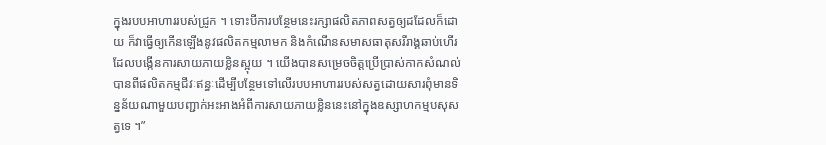ក្នុងរបបអាហាររបស់ជ្រូក ។ ទោះបីការបន្ថែមនេះរក្សាផលិតភាពសត្វឲ្យដដែលក៏ដោយ ក៏វាធ្វើឲ្យកើនឡើងនូវផលិតកម្មលាមក និងកំណើនសមាសធាតុសរីរាង្គឆាប់ហើរដែលបង្កើនការសាយភាយខ្លិនស្អុយ ។ យើងបានសម្រេចចិត្តប្រើប្រាស់កាកសំណល់បានពីផលិតកម្មជីវៈឥន្ធៈដើម្បីបន្ថែមទៅលើរបបអាហាររបស់សត្វដោយសារពុំមានទិន្នន័យណាមួយបញ្ជាក់អះអាងអំពីការសាយភាយខ្លិននេះនៅក្នុងឧស្សាហកម្មបសុសត្វទេ ។”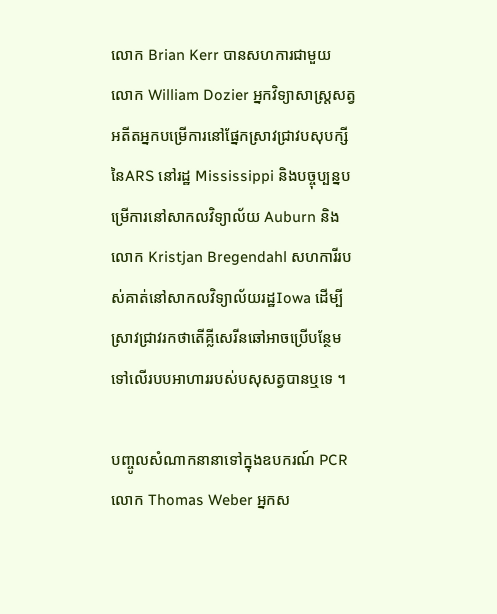លោក Brian Kerr បានសហការជាមួយ លោក William Dozier អ្នកវិទ្យាសាស្ត្រសត្វ អតីតអ្នកបម្រើការនៅផ្នែកស្រាវជ្រាវបសុបក្សីនៃARS នៅរដ្ឋ Mississippi និងបច្ចុប្បន្នបម្រើការនៅសាកលវិទ្យាល័យ Auburn និង លោក Kristjan Bregendahl សហការីរបស់គាត់នៅសាកលវិទ្យាល័យរដ្ឋIowa ដើម្បីស្រាវជ្រាវរកថាតើគ្លីសេរីនឆៅអាចប្រើបន្ថែមទៅលើរបបអាហាររបស់បសុសត្វបានឬទេ ។

បញ្ចូលសំណាកនានាទៅក្នុងឧបករណ៍ PCR លោក Thomas Weber អ្នកស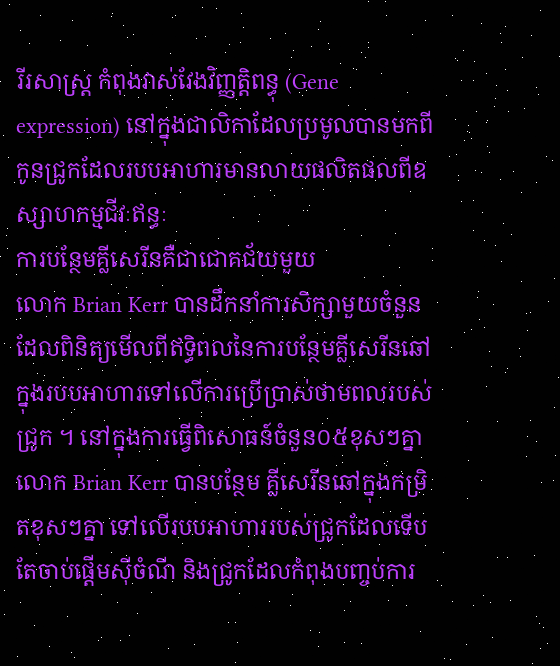រីរសាស្ត្រ កំពុងវាស់វែងវិញ្ញត្តិពន្ធុ (Gene expression) នៅក្នុងជាលិកាដែលប្រមូលបានមកពីកូនជ្រូកដែលរបបអាហារមានលាយផលិតផលពីឧស្សាហកម្មជីវៈឥន្ធៈ
ការបន្ថែមគ្លីសេរីនគឺជាជោគជ័យមួយ
លោក Brian Kerr បានដឹកនាំការសិក្សាមួយចំនួនដែលពិនិត្យមើលពីឥទ្ធិពលនៃការបន្ថែមគ្លីសេរីនឆៅក្នុងរបបអាហារទៅលើការប្រើប្រាស់ថាមពលរបស់ជ្រូក ។ នៅក្នុងការធ្វើពិសោធន៍ចំនួន០៥ខុសៗគ្នា លោក Brian Kerr បានបន្ថែម គ្លីសេរីនឆៅក្នុងកម្រិតខុសៗគ្នា ទៅលើរបបអាហាររបស់ជ្រូកដែលទើបតែចាប់ផ្ដើមស៊ីចំណី និងជ្រូកដែលកំពុងបញ្ចប់ការ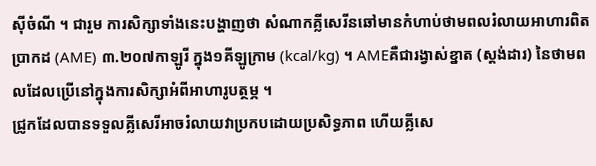ស៊ីចំណី ។ ជារួម ការសិក្សាទាំងនេះបង្ហាញថា សំណាកគ្លីសេរីនឆៅមានកំហាប់ថាមពលរំលាយអាហារពិតប្រាកដ (AME) ៣.២០៧កាឡូរី ក្នុង១គីឡូក្រាម (kcal/kg) ។ AMEគឺជារង្វាស់ខ្នាត (ស្ដង់ដារ) នៃថាមពលដែលប្រើនៅក្នុងការសិក្សាអំពីអាហារូបត្ថម្ភ ។
ជ្រូកដែលបានទទួលគ្លីសេរីអាចរំលាយវាប្រកបដោយប្រសិទ្ធភាព ហើយគ្លីសេ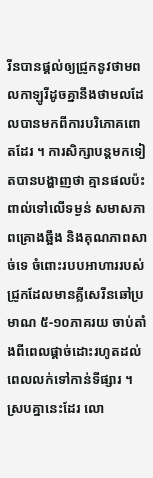រីនបានផ្ដល់ឲ្យជ្រូកនូវថាមពលកាឡូរីដូចគ្នានឹងថាមលដែលបានមកពីការបរិភោគពោតដែរ ។ ការសិក្សាបន្តមកទៀតបានបង្ហាញថា គ្មានផលប៉ះពាល់ទៅលើទម្ងន់ សមាសភាពគ្រោងឆ្អឹង និងគុណភាពសាច់ទេ ចំពោះរបបអាហាររបស់ជ្រូកដែលមានគ្លីសេរីនឆៅប្រមាណ ៥‑១០ភាគរយ ចាប់តាំងពីពេលផ្ដាច់ដោះរហូតដល់ពេលលក់ទៅកាន់ទីផ្សារ ។
ស្របគ្នានេះដែរ លោ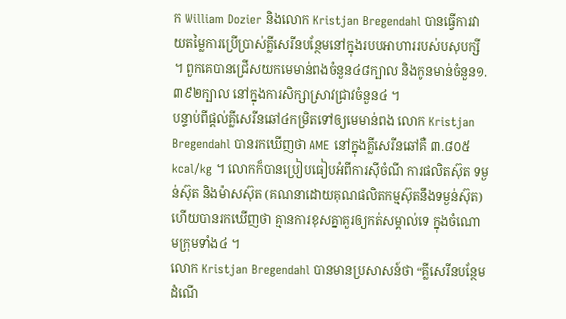ក William Dozier និងលោក Kristjan Bregendahl បានធ្វើការវាយតម្លៃការប្រើប្រាស់គ្លីសេរីនបន្ថែមនៅក្នុងរបបអាហាររបស់បសុបក្សី ។ ពួកគេបានជ្រើសយកមេមាន់ពងចំនួន៤៨ក្បាល និងកូនមាន់ចំនួន១.៣៩២ក្បាល នៅក្នុងការសិក្សាស្រាវជ្រាវចំនួន៤ ។
បន្ទាប់ពីផ្ដល់គ្លីសេរីនឆៅ៤កម្រិតទៅឲ្យមេមាន់ពង លោក Kristjan Bregendahl បានរកឃើញថា AME នៅក្នុងគ្លីសេរីនឆៅគឺ ៣.៨០៥ kcal/kg ។ លោកក៏បានប្រៀបធៀបអំពីការស៊ីចំណី ការផលិតស៊ុត ទម្ងន់ស៊ុត និងម៉ាសស៊ុត (គណនាដោយគុណផលិតកម្មស៊ុតនឹងទម្ងន់ស៊ុត) ហើយបានរកឃើញថា គ្មានការខុសគ្នាគួរឲ្យកត់សម្គាល់ទេ ក្នុងចំណោមក្រុមទាំង៤ ។
លោក Kristjan Bregendahl បានមានប្រសាសន៍ថា “គ្លីសេរីនបន្ថែមដំណើ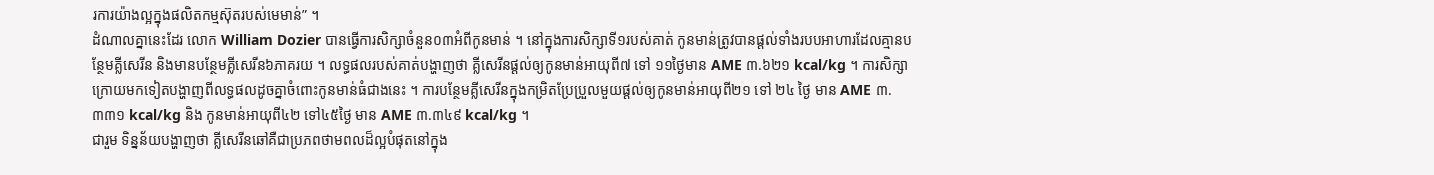រការយ៉ាងល្អក្នុងផលិតកម្មស៊ុតរបស់មេមាន់” ។
ដំណាលគ្នានេះដែរ លោក William Dozier បានធ្វើការសិក្សាចំនួន០៣អំពីកូនមាន់ ។ នៅក្នុងការសិក្សាទី១របស់គាត់ កូនមាន់ត្រូវបានផ្ដល់ទាំងរបបអាហារដែលគ្មានបន្ថែមគ្លីសេរីន និងមានបន្ថែមគ្លីសេរីន៦ភាគរយ ។ លទ្ធផលរបស់គាត់បង្ហាញថា គ្លីសេរីនផ្ដល់ឲ្យកូនមាន់អាយុពី៧ ទៅ ១១ថ្ងៃមាន AME ៣.៦២១ kcal/kg ។ ការសិក្សាក្រោយមកទៀតបង្ហាញពីលទ្ធផលដូចគ្នាចំពោះកូនមាន់ធំជាងនេះ ។ ការបន្ថែមគ្លីសេរីនក្នុងកម្រិតប្រែប្រួលមួយផ្ដល់ឲ្យកូនមាន់អាយុពី២១ ទៅ ២៤ ថ្ងៃ មាន AME ៣.៣៣១ kcal/kg និង កូនមាន់អាយុពី៤២ ទៅ៤៥ថ្ងៃ មាន AME ៣.៣៤៩ kcal/kg ។
ជារួម ទិន្នន័យបង្ហាញថា គ្លីសេរីនឆៅគឺជាប្រភពថាមពលដ៏ល្អបំផុតនៅក្នុង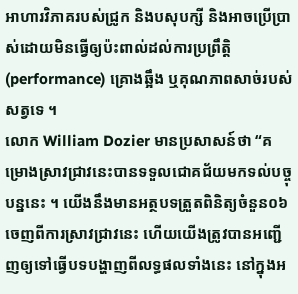អាហារវិភាគរបស់ជ្រូក និងបសុបក្សី និងអាចប្រើប្រាស់ដោយមិនធ្វើឲ្យប៉ះពាល់ដល់ការប្រព្រឹត្តិ (performance) គ្រោងឆ្អឹង ឬគុណភាពសាច់របស់សត្វទេ ។
លោក William Dozier មានប្រសាសន៍ថា “គម្រោងស្រាវជ្រាវនេះបានទទួលជោគជ័យមកទល់បច្ចុបន្ននេះ ។ យើងនឹងមានអត្ថបទត្រួតពិនិត្យចំនួន០៦ចេញពីការស្រាវជ្រាវនេះ ហើយយើងត្រូវបានអញ្ជើញឲ្យទៅធ្វើបទបង្ហាញពីលទ្ធផលទាំងនេះ នៅក្នុងអ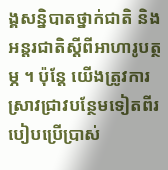ង្គសន្និបាតថ្នាក់ជាតិ និងអន្តរជាតិស្ដីពីអាហារូបត្ថម្ភ ។ ប៉ុន្តែ យើងត្រូវការស្រាវជ្រាវបន្ថែមទៀតពីរបៀបប្រើប្រាស់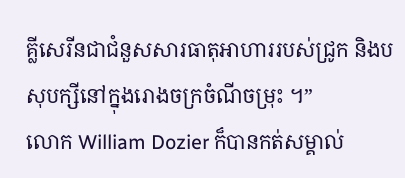គ្លីសេរីនជាជំនួសសារធាតុអាហាររបស់ជ្រូក និងបសុបក្សីនៅក្នុងរោងចក្រចំណីចម្រុះ ។”
លោក William Dozier ក៏បានកត់សម្គាល់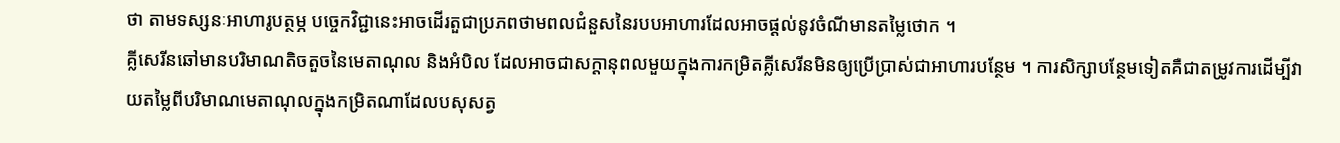ថា តាមទស្សនៈអាហារូបត្ថម្ភ បច្ចេកវិជ្ជានេះអាចដើរតួជាប្រភពថាមពលជំនួសនៃរបបអាហារដែលអាចផ្ដល់នូវចំណីមានតម្លៃថោក ។
គ្លីសេរីនឆៅមានបរិមាណតិចតួចនៃមេតាណុល និងអំបិល ដែលអាចជាសក្ដានុពលមួយក្នុងការកម្រិតគ្លីសេរីនមិនឲ្យប្រើប្រាស់ជាអាហារបន្ថែម ។ ការសិក្សាបន្ថែមទៀតគឺជាតម្រូវការដើម្បីវាយតម្លៃពីបរិមាណមេតាណុលក្នុងកម្រិតណាដែលបសុសត្វ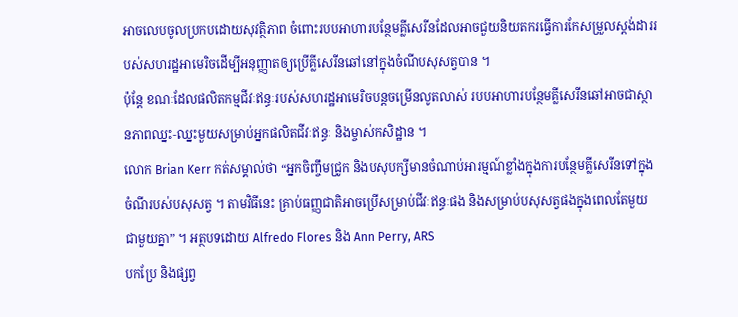អាចលេបចូលប្រកបដោយសុវត្ថិភាព ចំពោះរបបអាហារបន្ថែមគ្លីសេរីនដែលអាចជួយនិយតករធ្វើការកែសម្រួលស្ដង់ដាររបស់សហរដ្ឋអាមេរិចដើម្បីអនុញ្ញាតឲ្យប្រើគ្លីសេរីនឆៅនៅក្នុងចំណីបសុសត្វបាន ។
ប៉ុន្តែ ខណៈដែលផលិតកម្មជីវៈឥន្ធៈរបស់សហរដ្ឋអាមេរិចបន្តចម្រើនលូតលាស់ របបអាហារបន្ថែមគ្លីសេរីនឆៅអាចជាស្ថានភាពឈ្នះ‑ឈ្នះមួយសម្រាប់អ្នកផលិតជីវៈឥន្ធៈ និងម្ចាស់កសិដ្ឋាន ។
លោក Brian Kerr កត់សម្គាល់ថា “អ្នកចិញ្ចឹមជ្រូក និងបសុបក្សីមានចំណាប់អារម្មណ៍ខ្លាំងក្នុងការបន្ថែមគ្លីសេរីនទៅក្នុងចំណីរបស់បសុសត្វ ។ តាមវិធីនេះ គ្រាប់ធញ្ញជាតិអាចប្រើសម្រាប់ជីវៈឥន្ធៈផង និងសម្រាប់បសុសត្វផងក្នុងពេលតែមួយជាមួយគ្នា” ។ អត្ថបទដោយ Alfredo Flores និង Ann Perry, ARS
បកប្រែ និងផ្សព្វ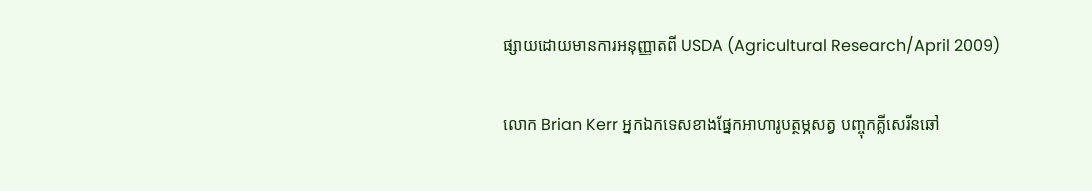ផ្សាយដោយមានការអនុញ្ញាតពី USDA (Agricultural Research/April 2009)

លោក Brian Kerr អ្នកឯកទេសខាងផ្នែកអាហារូបត្ថម្ភសត្វ បញ្ចុកគ្លីសេរីនឆៅ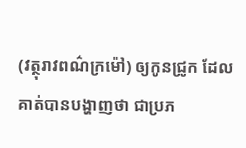(វត្ថុរាវពណ៌ក្រម៉ៅ) ឲ្យកូនជ្រូក ដែលគាត់បានបង្ហាញថា ជាប្រភ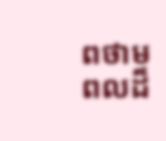ពថាមពលដ៏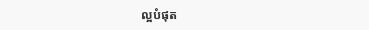ល្អបំផុត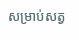សម្រាប់សត្វ